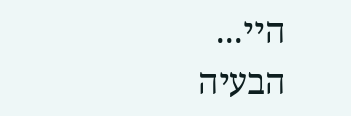היי...
הבעיה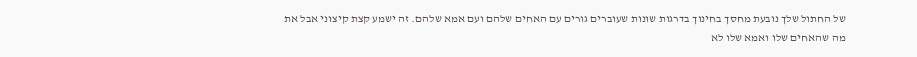של החתול שלך נובעת מחסך בחינוך בדרגות שונות שעוברים גורים עם האחים שלהם ועם אמא שלהם. זה ישמע קצת קיצוני אבל את מה שהאחים שלו ואמא שלו לא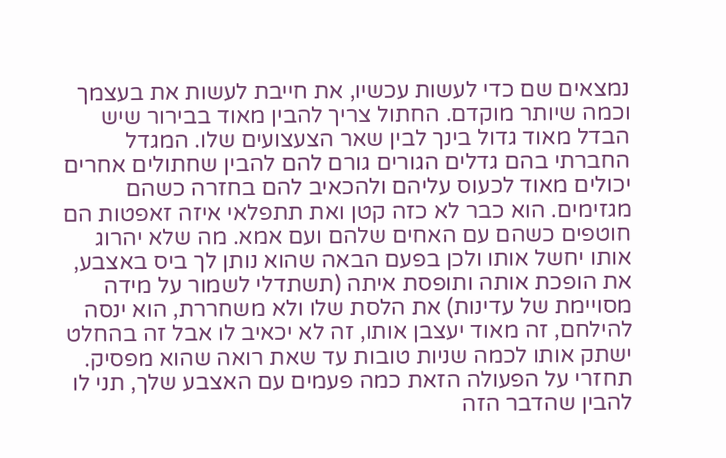נמצאים שם כדי לעשות עכשיו, את חייבת לעשות את בעצמך וכמה שיותר מוקדם. החתול צריך להבין מאוד בבירור שיש הבדל מאוד גדול בינך לבין שאר הצעצועים שלו. המגדל החברתי בהם גדלים הגורים גורם להם להבין שחתולים אחרים יכולים מאוד לכעוס עליהם ולהכאיב להם בחזרה כשהם מגזימים. הוא כבר לא כזה קטן ואת תתפלאי איזה זאפטות הם חוטפים כשהם עם האחים שלהם ועם אמא. מה שלא יהרוג אותו יחשל אותו ולכן בפעם הבאה שהוא נותן לך ביס באצבע, את הופכת אותה ותופסת איתה (תשתדלי לשמור על מידה מסויימת של עדינות) את הלסת שלו ולא משחררת, הוא ינסה להילחם, זה מאוד יעצבן אותו, זה לא יכאיב לו אבל זה בהחלט ישתק אותו לכמה שניות טובות עד שאת רואה שהוא מפסיק. תחזרי על הפעולה הזאת כמה פעמים עם האצבע שלך, תני לו להבין שהדבר הזה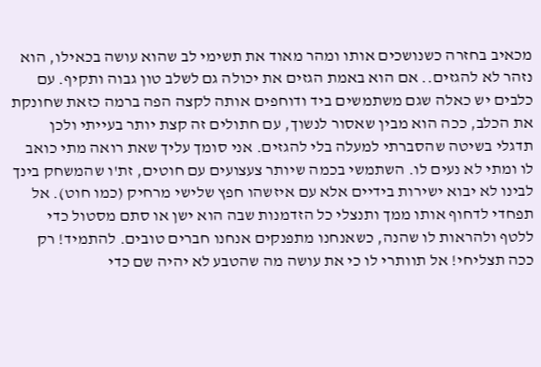מכאיב בחזרה כשנושכים אותו ומהר מאוד את תשימי לב שהוא עושה בכאילו, הוא נזהר לא להגזים.. אם הוא באמת הגזים את יכולה גם לשלב טון גבוה ותקיף. עם כלבים יש כאלה שגם משתמשים ביד ודוחפים אותה לקצה הפה ברמה כזאת שחונקת את הכלב, ככה הוא מבין שאסור לנשוך, עם חתולים זה קצת יותר בעייתי ולכן תדגלי בשיטה שהסברתי למעלה בלי להגזים. אני סומך עליך שאת רואה מתי כואב לו ומתי לא נעים לו. השתמשי בכמה שיותר צעצועים עם חוטים, זת'ו שהמשחק בינך לבינו לא יבוא ישירות בידיים אלא עם איזשהו חפץ שלישי מרחיק (כמו חוט). אל תפחדי לדחוף אותו ממך ותנצלי כל הזדמנות שבה הוא ישן או סתם מסטול כדי ללטף ולהראות לו שהנה, כשאנחנו מתפנקים אנחנו חברים טובים. להתמיד! רק ככה תצליחי! אל תוותרי לו כי את עושה מה שהטבע לא יהיה שם כדי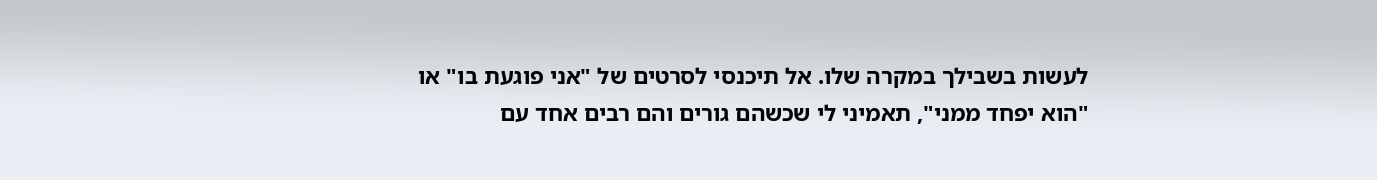לעשות בשבילך במקרה שלו. אל תיכנסי לסרטים של "אני פוגעת בו" או "הוא יפחד ממני", תאמיני לי שכשהם גורים והם רבים אחד עם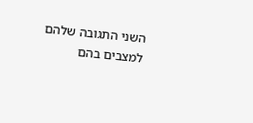השני התגובה שלהם למצבים בהם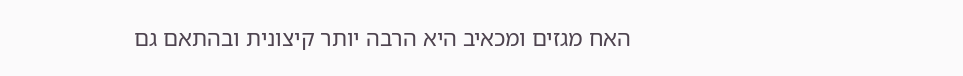האח מגזים ומכאיב היא הרבה יותר קיצונית ובהתאם גם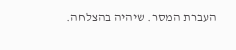העברת המסר. שיהיה בהצלחה.